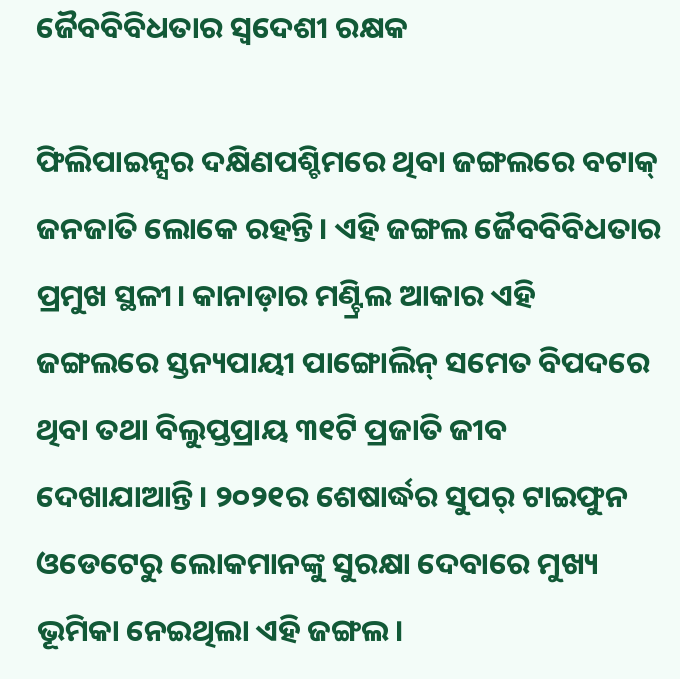ଜୈବବିବିଧତାର ସ୍ୱଦେଶୀ ରକ୍ଷକ

ଫିଲିପାଇନ୍ସର ଦକ୍ଷିଣପଶ୍ଚିମରେ ଥିବା ଜଙ୍ଗଲରେ ବଟାକ୍‌ ଜନଜାତି ଲୋକେ ରହନ୍ତି। ଏହି ଜଙ୍ଗଲ ଜୈବବିବିଧତାର ପ୍ରମୁଖ ସ୍ଥଳୀ। କାନାଡ଼ାର ମଣ୍ଟ୍ରିଲ ଆକାର ଏହି ଜଙ୍ଗଲରେ ସ୍ତନ୍ୟପାୟୀ ପାଙ୍ଗୋଲିନ୍‌ ସମେତ ବିପଦରେ ଥିବା ତଥା ବିଲୁପ୍ତପ୍ରାୟ ୩୧ଟି ପ୍ରଜାତି ଜୀବ ଦେଖାଯାଆନ୍ତି। ୨୦୨୧ର ଶେଷାର୍ଦ୍ଧର ସୁପର୍‌ ଟାଇଫୁନ ଓଡେଟେରୁ ଲୋକମାନଙ୍କୁ ସୁରକ୍ଷା ଦେବାରେ ମୁଖ୍ୟ ଭୂମିକା ନେଇଥିଲା ଏହି ଜଙ୍ଗଲ।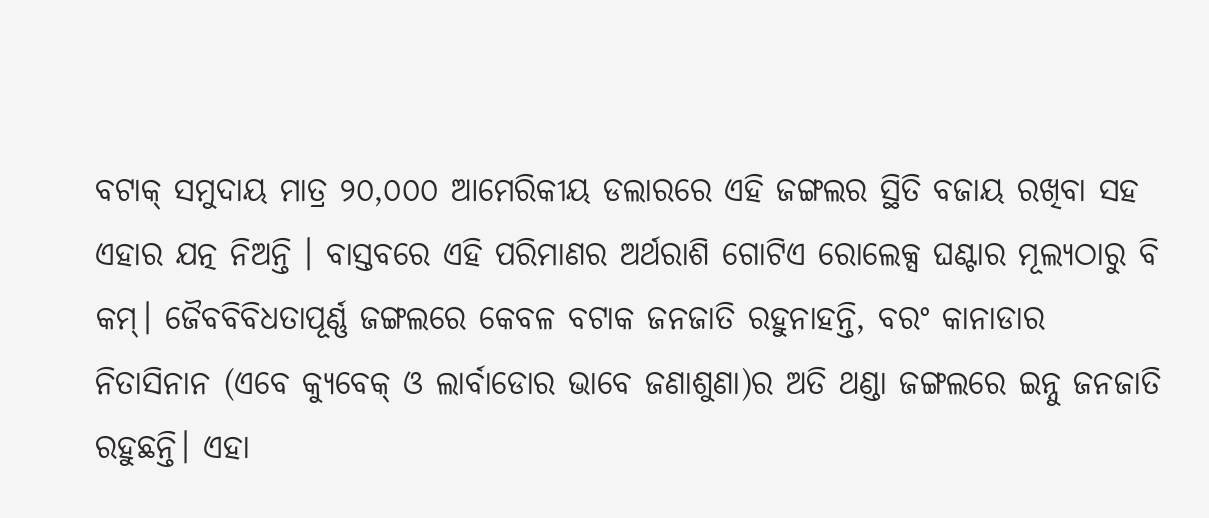ବଟାକ୍‌ ସମୁଦାୟ ମାତ୍ର ୨୦,୦୦୦ ଆମେରିକୀୟ ଡଲାରରେ ଏହି ଜଙ୍ଗଲର ସ୍ଥିତି ବଜାୟ ରଖିବା ସହ ଏହାର ଯତ୍ନ ନିଅନ୍ତି । ବାସ୍ତବରେ ଏହି ପରିମାଣର ଅର୍ଥରାଶି ଗୋଟିଏ ରୋଲେକ୍ସ ଘଣ୍ଟାର ମୂଲ୍ୟଠାରୁ ବି କମ୍‌। ଜୈବବିବିଧତାପୂର୍ଣ୍ଣ ଜଙ୍ଗଲରେ କେବଳ ବଟାକ ଜନଜାତି ରହୁନାହନ୍ତି, ବରଂ କାନାଡାର ନିତାସିନାନ (ଏବେ କ୍ୟୁବେକ୍‌ ଓ ଲାର୍ବାଡୋର ଭାବେ ଜଣାଶୁଣା)ର ଅତି ଥଣ୍ଡା ଜଙ୍ଗଲରେ ଇନ୍ନୁ ଜନଜାତି ରହୁଛନ୍ତି। ଏହା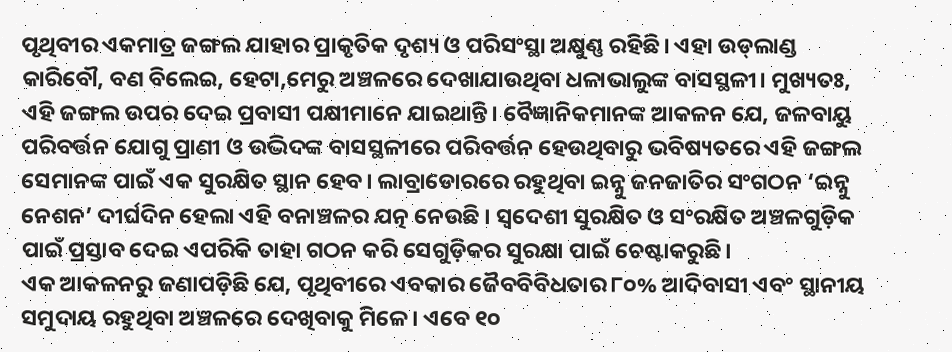ପୃଥିବୀର ଏକମାତ୍ର ଜଙ୍ଗଲ ଯାହାର ପ୍ରାକୃତିକ ଦୃଶ୍ୟ ଓ ପରିସଂସ୍ଥା ଅକ୍ଷୁଣ୍ଣ ରହିଛି। ଏହା ଉଡ୍‌ଲାଣ୍ଡ କାରିବୌ, ବଣ ବିଲେଇ, ହେଟା,ମେରୁ ଅଞ୍ଚଳରେ ଦେଖାଯାଉଥିବା ଧଳାଭାଲୁଙ୍କ ବାସସ୍ଥଳୀ। ମୁଖ୍ୟତଃ, ଏହି ଜଙ୍ଗଲ ଉପର ଦେଇ ପ୍ରବାସୀ ପକ୍ଷୀମାନେ ଯାଇଥାନ୍ତି। ବୈଜ୍ଞାନିକମାନଙ୍କ ଆକଳନ ଯେ, ଜଳବାୟୁ ପରିବର୍ତ୍ତନ ଯୋଗୁ ପ୍ରାଣୀ ଓ ଉଦ୍ଭିଦଙ୍କ ବାସସ୍ଥଳୀରେ ପରିବର୍ତ୍ତନ ହେଉଥିବାରୁ ଭବିଷ୍ୟତରେ ଏହି ଜଙ୍ଗଲ ସେମାନଙ୍କ ପାଇଁ ଏକ ସୁରକ୍ଷିତ ସ୍ଥାନ ହେବ। ଲାବ୍ରାଡୋରରେ ରହୁଥିବା ଇନ୍ନୁ ଜନଜାତିର ସଂଗଠନ ‘ଇନ୍ନୁ ନେଶନ’ ଦୀର୍ଘଦିନ ହେଲା ଏହି ବନାଞ୍ଚଳର ଯତ୍ନ ନେଉଛି । ସ୍ବଦେଶୀ ସୁରକ୍ଷିତ ଓ ସଂରକ୍ଷିତ ଅଞ୍ଚଳଗୁଡ଼ିକ ପାଇଁ ପ୍ରସ୍ତାବ ଦେଇ ଏପରିକି ତାହା ଗଠନ କରି ସେଗୁଡ଼ିକର ସୁରକ୍ଷା ପାଇଁ ଚେଷ୍ଟାକରୁଛି।
ଏକ ଆକଳନରୁ ଜଣାପଡ଼ିଛି ଯେ, ପୃଥିବୀରେ ଏବକାର ଜୈବବିବିଧତାର ୮୦% ଆଦିବାସୀ ଏବଂ ସ୍ଥାନୀୟ ସମୁଦାୟ ରହୁଥିବା ଅଞ୍ଚଳରେ ଦେଖିବାକୁ ମିଳେ। ଏବେ ୧୦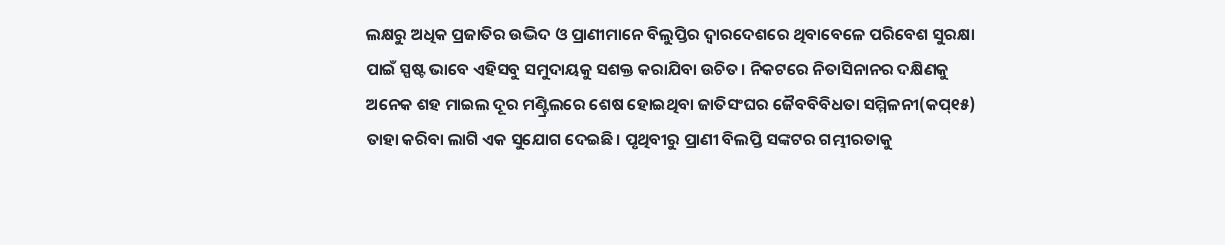ଲକ୍ଷରୁ ଅଧିକ ପ୍ରଜାତିର ଉଦ୍ଭିଦ ଓ ପ୍ରାଣୀମାନେ ବିଲୁପ୍ତିର ଦ୍ୱାରଦେଶରେ ଥିବାବେଳେ ପରିବେଶ ସୁରକ୍ଷା ପାଇଁ ସ୍ପଷ୍ଟ ଭାବେ ଏହିସବୁ ସମୁଦାୟକୁ ସଶକ୍ତ କରାଯିବା ଉଚିତ। ନିକଟରେ ନିତାସିନାନର ଦକ୍ଷିଣକୁ ଅନେକ ଶହ ମାଇଲ ଦୂର ମଣ୍ଟ୍ରିଲରେ ଶେଷ ହୋଇଥିବା ଜାତିସଂଘର ଜୈବବିବିଧତା ସମ୍ମିଳନୀ(କପ୍‌୧୫) ତାହା କରିବା ଲାଗି ଏକ ସୁଯୋଗ ଦେଇଛି। ପୃଥିବୀରୁ ପ୍ରାଣୀ ବିଲପ୍ତି ସଙ୍କଟର ଗମ୍ଭୀରତାକୁ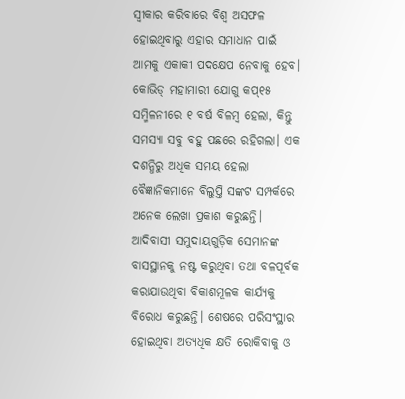ସ୍ବୀକାର କରିବାରେ ବିଶ୍ୱ ଅସଫଳ ହୋଇଥିବାରୁ ଏହାର ସମାଧାନ ପାଇଁ ଆମକୁ ଏକାକୀ ପଦକ୍ଷେପ ନେବାକୁ ହେବ। କୋଭିଡ୍‌ ମହାମାରୀ ଯୋଗୁ କପ୍‌୧୫ ସମ୍ମିଳନୀରେ ୧ ବର୍ଷ ବିଳମ୍ବ ହେଲା, କିନ୍ତୁ ସମସ୍ୟା ସବୁ ବହୁ ପଛରେ ରହିଗଲା। ଏକ ଦଶନ୍ଧିରୁ ଅଧିକ ସମୟ ହେଲା ବୈଜ୍ଞାନିକମାନେ ବିଲୁପ୍ତି ସଙ୍କଟ ସମ୍ପର୍କରେ ଅନେକ ଲେଖା ପ୍ରକାଶ କରୁଛନ୍ତି। ଆଦିବାସୀ ସମୁଦାୟଗୁଡ଼ିକ ସେମାନଙ୍କ ବାସସ୍ଥାନକୁ ନଷ୍ଟ କରୁଥିବା ତଥା ବଳପୂର୍ବକ କରାଯାଉଥିବା ବିକାଶମୂଳକ କାର୍ଯ୍ୟକୁ ବିରୋଧ କରୁଛନ୍ତି। ଶେଷରେ ପରିସଂସ୍ଥାର ହୋଇଥିବା ଅତ୍ୟଧିକ କ୍ଷତି ରୋକିବାକୁ ଓ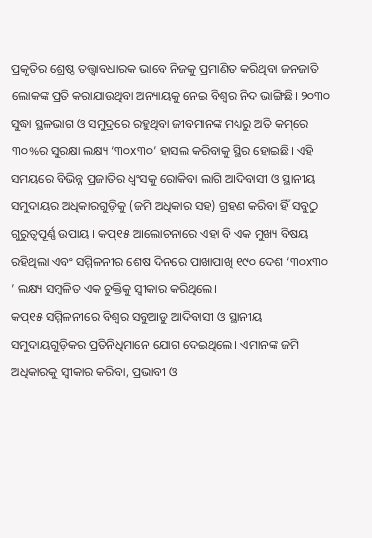ପ୍ରକୃତିର ଶ୍ରେଷ୍ଠ ତତ୍ତ୍ୱାବଧାରକ ଭାବେ ନିଜକୁ ପ୍ରମାଣିତ କରିଥିବା ଜନଜାତି ଲୋକଙ୍କ ପ୍ରତି କରାଯାଉଥିବା ଅନ୍ୟାୟକୁ ନେଇ ବିଶ୍ୱର ନିଦ ଭାଙ୍ଗିଛି। ୨୦୩୦ ସୁଦ୍ଧା ସ୍ଥଳଭାଗ ଓ ସମୁଦ୍ରରେ ରହୁଥିବା ଜୀବମାନଙ୍କ ମଧ୍ୟରୁ ଅତି କମ୍‌ରେ ୩୦%ର ସୁରକ୍ଷା ଲକ୍ଷ୍ୟ ‘୩୦x୩୦’ ହାସଲ କରିବାକୁ ସ୍ଥିର ହୋଇଛି। ଏହି ସମୟରେ ବିଭିନ୍ନ ପ୍ରଜାତିର ଧ୍ୱଂସକୁ ରୋକିବା ଲାଗି ଆଦିବାସୀ ଓ ସ୍ଥାନୀୟ ସମୁଦାୟର ଅଧିକାରଗୁଡ଼ିକୁ (ଜମି ଅଧିକାର ସହ) ଗ୍ରହଣ କରିବା ହିଁ ସବୁଠୁ ଗୁରୁତ୍ୱପୂର୍ଣ୍ଣ ଉପାୟ । କପ୍‌୧୫ ଆଲୋଚନାରେ ଏହା ବି ଏକ ମୁଖ୍ୟ ବିଷୟ ରହିଥିଲା ଏବଂ ସମ୍ମିଳନୀର ଶେଷ ଦିନରେ ପାଖାପାଖି ୧୯୦ ଦେଶ ‘୩୦x୩୦ ’ ଲକ୍ଷ୍ୟ ସମ୍ବଳିତ ଏକ ଚୁକ୍ତିକୁ ସ୍ବୀକାର କରିଥିଲେ।
କପ୍‌୧୫ ସମ୍ମିଳନୀରେ ବିଶ୍ୱର ସବୁଆଡୁ ଆଦିବାସୀ ଓ ସ୍ଥାନୀୟ ସମୁଦାୟଗୁଡ଼ିକର ପ୍ରତିନିଧିମାନେ ଯୋଗ ଦେଇଥିଲେ। ଏମାନଙ୍କ ଜମି ଅଧିକାରକୁ ସ୍ବୀକାର କରିବା, ପ୍ରଭାବୀ ଓ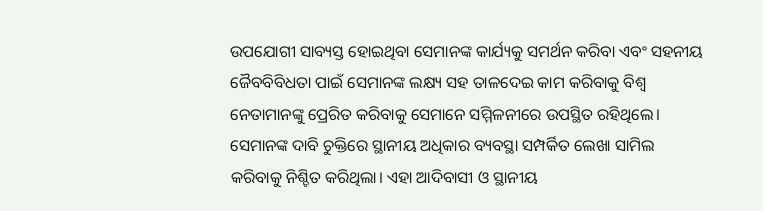ଉପଯୋଗୀ ସାବ୍ୟସ୍ତ ହୋଇଥିବା ସେମାନଙ୍କ କାର୍ଯ୍ୟକୁ ସମର୍ଥନ କରିବା ଏବଂ ସହନୀୟ ଜୈବବିବିଧତା ପାଇଁ ସେମାନଙ୍କ ଲକ୍ଷ୍ୟ ସହ ତାଳଦେଇ କାମ କରିବାକୁ ବିଶ୍ୱ ନେତାମାନଙ୍କୁ ପ୍ରେରିତ କରିବାକୁ ସେମାନେ ସମ୍ମିଳନୀରେ ଉପସ୍ଥିତ ରହିଥିଲେ। ସେମାନଙ୍କ ଦାବି ଚୁକ୍ତିରେ ସ୍ଥାନୀୟ ଅଧିକାର ବ୍ୟବସ୍ଥା ସମ୍ପର୍କିତ ଲେଖା ସାମିଲ କରିବାକୁ ନିଶ୍ଚିତ କରିଥିଲା। ଏହା ଆଦିବାସୀ ଓ ସ୍ଥାନୀୟ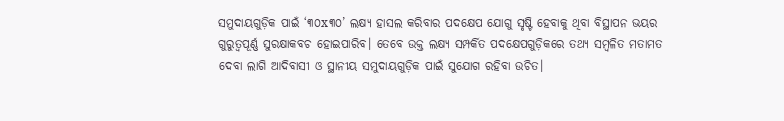ସମୁଦାୟଗୁଡ଼ିକ ପାଇଁ ‘୩୦x୩୦’ ଲକ୍ଷ୍ୟ ହାସଲ କରିବାର ପଦକ୍ଷେପ ଯୋଗୁ ସୃଷ୍ଟି ହେବାକୁ ଥିବା ବିସ୍ଥାପନ ଭୟର ଗୁରୁତ୍ୱପୂର୍ଣ୍ଣ ସୁରକ୍ଷାକବଚ ହୋଇପାରିବ। ତେବେ ଉକ୍ତ ଲକ୍ଷ୍ୟ ସମ୍ପର୍କିତ ପଦକ୍ଷେପଗୁଡ଼ିକରେ ତଥ୍ୟ ସମ୍ବଳିତ ମତାମତ ଦେବା ଲାଗି ଆଦିବାସୀ ଓ ସ୍ଥାନୀୟ ସମୁଦାୟଗୁଡ଼ିକ ପାଇଁ ସୁଯୋଗ ରହିବା ଉଚିତ।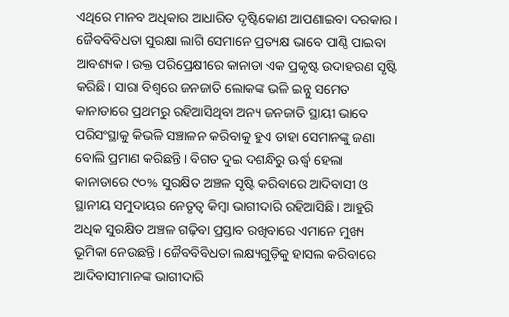ଏଥିରେ ମାନବ ଅଧିକାର ଆଧାରିତ ଦୃଷ୍ଟିକୋଣ ଆପଣାଇବା ଦରକାର । ଜୈବବିବିଧତା ସୁରକ୍ଷା ଲାଗି ସେମାନେ ପ୍ରତ୍ୟକ୍ଷ ଭାବେ ପାଣ୍ଠି ପାଇବା ଆବଶ୍ୟକ। ଉକ୍ତ ପରିପ୍ରେକ୍ଷୀରେ କାନାଡା ଏକ ପ୍ରକୃଷ୍ଟ ଉଦାହରଣ ସୃଷ୍ଟି କରିଛି। ସାରା ବିଶ୍ୱରେ ଜନଜାତି ଲୋକଙ୍କ ଭଳି ଇନ୍ନୁ ସମେତ କାନାଡାରେ ପ୍ରଥମରୁ ରହିଆସିଥିବା ଅନ୍ୟ ଜନଜାତି ସ୍ଥାୟୀ ଭାବେ ପରିସଂସ୍ଥାକୁ କିଭଳି ସଞ୍ଚାଳନ କରିବାକୁ ହୁଏ ତାହା ସେମାନଙ୍କୁ ଜଣା ବୋଲି ପ୍ରମାଣ କରିଛନ୍ତି। ବିଗତ ଦୁଇ ଦଶନ୍ଧିରୁ ଊର୍ଦ୍ଧ୍ୱ ହେଲା କାନାଡାରେ ୯୦% ସୁରକ୍ଷିତ ଅଞ୍ଚଳ ସୃଷ୍ଟି କରିବାରେ ଆଦିବାସୀ ଓ ସ୍ଥାନୀୟ ସମୁଦାୟର ନେତୃତ୍ୱ କିମ୍ବା ଭାଗୀଦାରି ରହିଆସିଛି। ଆହୁରି ଅଧିକ ସୁରକ୍ଷିତ ଅଞ୍ଚଳ ଗଢ଼ିବା ପ୍ରସ୍ତାବ ରଖିବାରେ ଏମାନେ ମୁଖ୍ୟ ଭୂମିକା ନେଉଛନ୍ତି। ଜୈବବିବିଧତା ଲକ୍ଷ୍ୟଗୁଡ଼ିକୁ ହାସଲ କରିବାରେ ଆଦିବାସୀମାନଙ୍କ ଭାଗୀଦାରି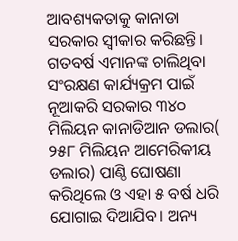ଆବଶ୍ୟକତାକୁ କାନାଡା ସରକାର ସ୍ବୀକାର କରିଛନ୍ତି। ଗତବର୍ଷ ଏମାନଙ୍କ ଚାଲିଥିବା ସଂରକ୍ଷଣ କାର୍ଯ୍ୟକ୍ରମ ପାଇଁ ନୂଆକରି ସରକାର ୩୪୦ ମିଲିୟନ କାନାଡିଆନ ଡଲାର( ୨୫୮ ମିଲିୟନ ଆମେରିକୀୟ ଡଲାର) ପାଣ୍ଠି ଘୋଷଣା କରିଥିଲେ ଓ ଏହା ୫ ବର୍ଷ ଧରି ଯୋଗାଇ ଦିଆଯିବ। ଅନ୍ୟ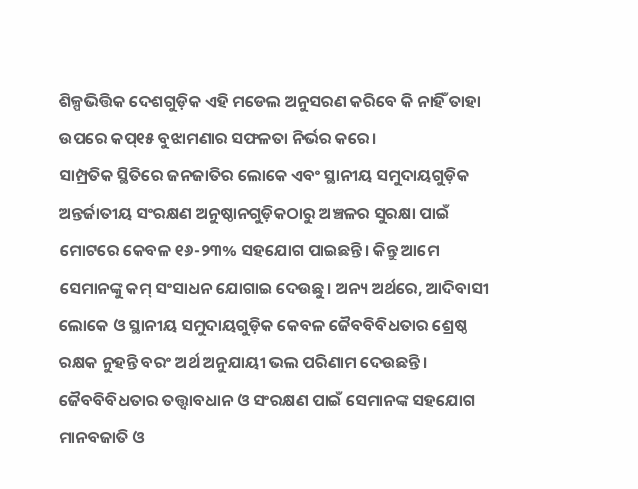ଶିଳ୍ପଭିତ୍ତିକ ଦେଶଗୁଡ଼ିକ ଏହି ମଡେଲ ଅନୁସରଣ କରିବେ କି ନାହିଁ ତାହା ଉପରେ କପ୍‌୧୫ ବୁଝାମଣାର ସଫଳତା ନିର୍ଭର କରେ।
ସାମ୍ପ୍ରତିକ ସ୍ଥିତିରେ ଜନଜାତିର ଲୋକେ ଏବଂ ସ୍ଥାନୀୟ ସମୁଦାୟଗୁଡ଼ିକ ଅନ୍ତର୍ଜାତୀୟ ସଂରକ୍ଷଣ ଅନୁଷ୍ଠାନଗୁଡ଼ିକଠାରୁ ଅଞ୍ଚଳର ସୁରକ୍ଷା ପାଇଁ ମୋଟରେ କେବଳ ୧୬-୨୩% ସହଯୋଗ ପାଇଛନ୍ତି। କିନ୍ତୁ ଆମେ ସେମାନଙ୍କୁ କମ୍‌ ସଂସାଧନ ଯୋଗାଇ ଦେଉଛୁ। ଅନ୍ୟ ଅର୍ଥରେ, ଆଦିବାସୀ ଲୋକେ ଓ ସ୍ଥାନୀୟ ସମୁଦାୟଗୁଡ଼ିକ କେବଳ ଜୈବବିବିଧତାର ଶ୍ରେଷ୍ଠ ରକ୍ଷକ ନୁହନ୍ତି ବରଂ ଅର୍ଥ ଅନୁଯାୟୀ ଭଲ ପରିଣାମ ଦେଉଛନ୍ତି। ଜୈବବିବିଧତାର ତତ୍ତ୍ୱାବଧାନ ଓ ସଂରକ୍ଷଣ ପାଇଁ ସେମାନଙ୍କ ସହଯୋଗ ମାନବଜାତି ଓ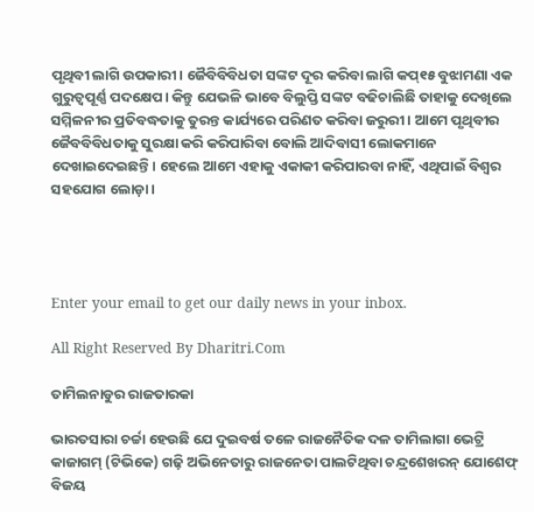ପୃଥିବୀ ଲାଗି ଉପକାରୀ। ଜୈବିବିବିଧତା ସଙ୍କଟ ଦୂର କରିବା ଲାଗି କପ୍‌୧୫ ବୁଝାମଣା ଏକ ଗୁରୁତ୍ୱପୂର୍ଣ୍ଣ ପଦକ୍ଷେପ। କିନ୍ତୁ ଯେଭଳି ଭାବେ ବିଲୁପ୍ତି ସଙ୍କଟ ବଢିଚାଲିଛି ତାହାକୁ ଦେଖିଲେ ସମ୍ମିଳନୀର ପ୍ରତିବଦ୍ଧତାକୁ ତୁରନ୍ତ କାର୍ଯ୍ୟରେ ପରିଣତ କରିବା ଜରୁରୀ। ଆମେ ପୃଥିବୀର ଜୈବବିବିଧତାକୁ ସୁରକ୍ଷା କରି କରିପାରିବା ବୋଲି ଆଦିବାସୀ ଲୋକମାନେ ଦେଖାଇଦେଇଛନ୍ତି। ହେଲେ ଆମେ ଏହାକୁ ଏକାକୀ କରିପାରବା ନାହିଁ, ଏଥିପାଇଁ ବିଶ୍ୱର ସହଯୋଗ ଲୋଡ଼ା।




Enter your email to get our daily news in your inbox.

All Right Reserved By Dharitri.Com

ତାମିଲନାଡୁର ରାଜତାରକା

ଭାରତସାରା ଚର୍ଚ୍ଚା ହେଉଛି ଯେ ଦୁଇବର୍ଷ ତଳେ ରାଜନୈତିକ ଦଳ ତାମିଲାଗା ଭେଟ୍ରି କାଜାଗମ୍‌ (ଟିଭିକେ) ଗଢ଼ି ଅଭିନେତାରୁ ରାଜନେତା ପାଲଟିଥିବା ଚନ୍ଦ୍ରଶେଖରନ୍‌ ଯୋଶେଫ୍‌ ବିଜୟ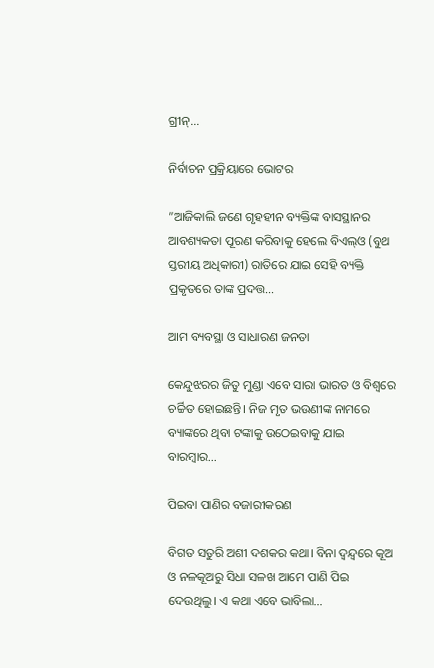ଗ୍ରୀନ୍‌…

ନିର୍ବାଚନ ପ୍ରକ୍ରିୟାରେ ଭୋଟର

”ଆଜିକାଲି ଜଣେ ଗୃହହୀନ ବ୍ୟକ୍ତିଙ୍କ ବାସସ୍ଥାନର ଆବଶ୍ୟକତା ପୂରଣ କରିବାକୁ ହେଲେ ବିଏଲ୍‌ଓ (ବୁଥ ସ୍ତରୀୟ ଅଧିକାରୀ) ରାତିରେ ଯାଇ ସେହି ବ୍ୟକ୍ତି ପ୍ରକୃତରେ ତାଙ୍କ ପ୍ରଦତ୍ତ…

ଆମ ବ୍ୟବସ୍ଥା ଓ ସାଧାରଣ ଜନତା

କେନ୍ଦୁଝରର ଜିତୁ ମୁଣ୍ଡା ଏବେ ସାରା ଭାରତ ଓ ବିଶ୍ୱରେ ଚର୍ଚ୍ଚିତ ହୋଇଛନ୍ତି। ନିଜ ମୃତ ଭଉଣୀଙ୍କ ନାମରେ ବ୍ୟାଙ୍କରେ ଥିବା ଟଙ୍କାକୁ ଉଠେଇବାକୁ ଯାଇ ବାରମ୍ବାର…

ପିଇବା ପାଣିର ବଜାରୀକରଣ

ବିଗତ ସତୁରି ଅଶୀ ଦଶକର କଥା। ବିନା ଦ୍ୱନ୍ଦ୍ୱରେ କୂଅ ଓ ନଳକୂଅରୁ ସିଧା ସଳଖ ଆମେ ପାଣି ପିଇ ଦେଉଥିଲୁ। ଏ କଥା ଏବେ ଭାବିଲା…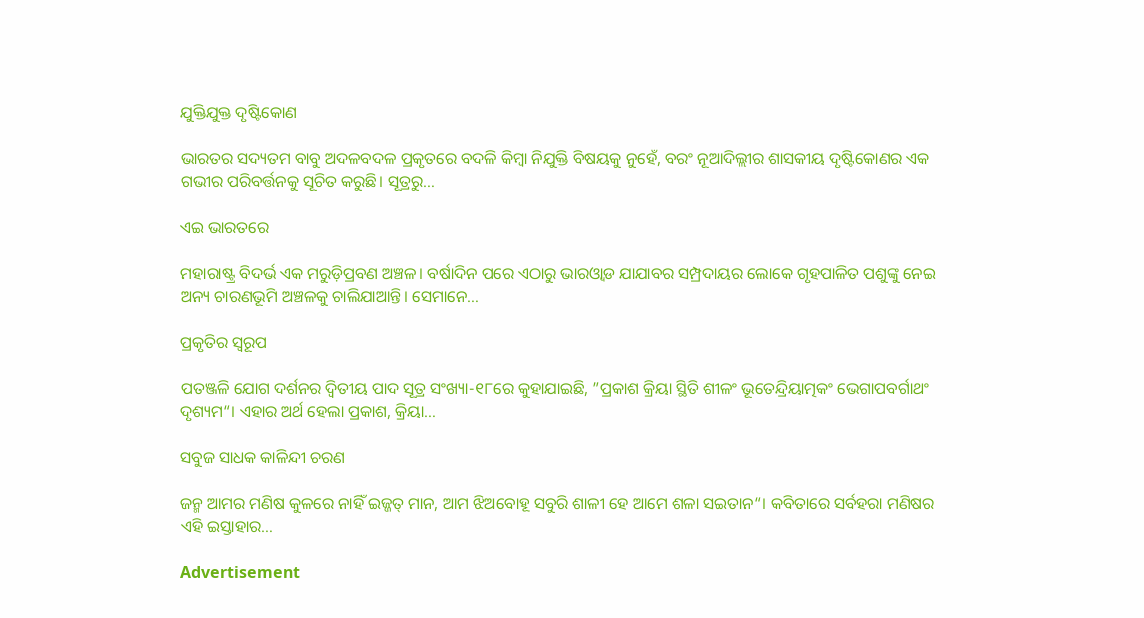ଯୁକ୍ତିଯୁକ୍ତ ଦୃଷ୍ଟିକୋଣ

ଭାରତର ସଦ୍ୟତମ ବାବୁ ଅଦଳବଦଳ ପ୍ରକୃତରେ ବଦଳି କିମ୍ବା ନିଯୁକ୍ତି ବିଷୟକୁ ନୁହେଁ, ବରଂ ନୂଆଦିଲ୍ଲୀର ଶାସକୀୟ ଦୃଷ୍ଟିକୋଣର ଏକ ଗଭୀର ପରିବର୍ତ୍ତନକୁ ସୂଚିତ କରୁଛି। ସୂତ୍ରରୁ…

ଏଇ ଭାରତରେ

ମହାରାଷ୍ଟ୍ର ବିଦର୍ଭ ଏକ ମରୁଡ଼ିପ୍ରବଣ ଅଞ୍ଚଳ। ବର୍ଷାଦିନ ପରେ ଏଠାରୁ ଭାରଓ୍ବାଡ ଯାଯାବର ସମ୍ପ୍ରଦାୟର ଲୋକେ ଗୃହପାଳିତ ପଶୁଙ୍କୁ ନେଇ ଅନ୍ୟ ଚାରଣଭୂମି ଅଞ୍ଚଳକୁ ଚାଲିଯାଆନ୍ତି। ସେମାନେ…

ପ୍ରକୃତିର ସ୍ବରୂପ

ପତଞ୍ଜଳି ଯୋଗ ଦର୍ଶନର ଦ୍ୱିତୀୟ ପାଦ ସୂତ୍ର ସଂଖ୍ୟା-୧୮ରେ କୁହାଯାଇଛି, ”ପ୍ରକାଶ କ୍ରିୟା ସ୍ଥିତି ଶୀଳଂ ଭୂତେନ୍ଦ୍ରିୟାତ୍ମକଂ ଭେଗାପବର୍ଗାଥଂ ଦୃଶ୍ୟମ“। ଏହାର ଅର୍ଥ ହେଲା ପ୍ରକାଶ, କ୍ରିୟା…

ସବୁଜ ସାଧକ କାଳିନ୍ଦୀ ଚରଣ

ଜନ୍ମ ଆମର ମଣିଷ କୁଳରେ ନାହିଁ ଇଜ୍ଜତ୍‌ ମାନ, ଆମ ଝିଅବୋହୂ ସବୁରି ଶାଳୀ ହେ ଆମେ ଶଳା ସଇତାନ“। କବିତାରେ ସର୍ବହରା ମଣିଷର ଏହି ଇସ୍ତାହାର…

Advertisement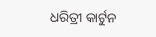ଧରିତ୍ରୀ କାର୍ଟୁନ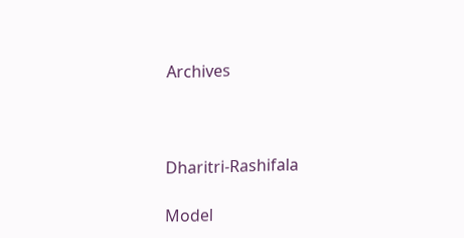Archives



Dharitri-Rashifala

Model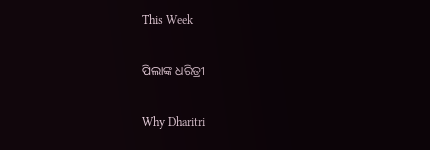This Week

ପିଲାଙ୍କ ଧରିତ୍ରୀ

Why Dharitri